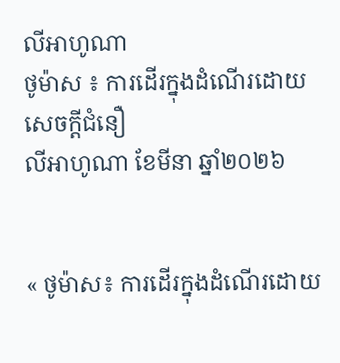លីអាហូណា
ថូម៉ាស ៖ ការដើរក្នុងដំណើរដោយសេចក្តីជំនឿ
លីអាហូណា ខែមីនា ឆ្នាំ២០២៦


« ថូម៉ាស៖ ការដើរក្នុងដំណើរដោយ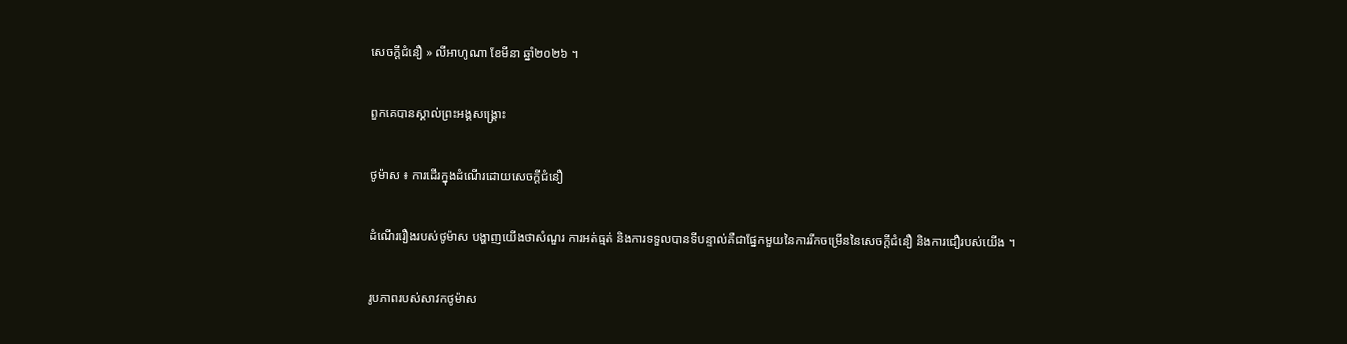សេចក្តីជំនឿ » លីអាហូណា ខែមីនា ឆ្នាំ២០២៦ ។

ពួកគេបានស្គាល់ព្រះអង្គសង្គ្រោះ

ថូម៉ាស ៖ ការដើរក្នុងដំណើរដោយសេចក្តីជំនឿ

ដំណើររឿងរបស់ថូម៉ាស បង្ហាញយើងថាសំណួរ ការអត់ធ្មត់ និងការទទួលបានទីបន្ទាល់គឺជាផ្នែកមួយនៃការរីកចម្រើននៃសេចក្តីជំនឿ និងការជឿរបស់យើង ។

រូបភាពរបស់សាវកថូម៉ាស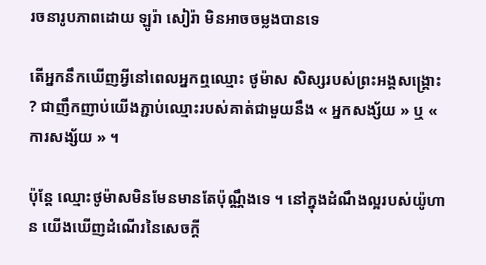រចនារូបភាពដោយ ឡូរ៉ា សៀរ៉ា មិនអាចចម្លងបានទេ

តើអ្នកនឹកឃើញអ្វីនៅពេលអ្នកឮឈ្មោះ ថូម៉ាស សិស្សរបស់ព្រះអង្គសង្គ្រោះ ? ជាញឹកញាប់យើងភ្ជាប់ឈ្មោះរបស់គាត់ជាមួយនឹង « អ្នកសង្ស័យ » ឬ « ការសង្ស័យ » ។

ប៉ុន្តែ ឈ្មោះថូម៉ាសមិនមែនមានតែប៉ុណ្ណឹងទេ ។ នៅក្នុងដំណឹងល្អរបស់យ៉ូហាន យើងឃើញដំណើរនៃសេចក្តី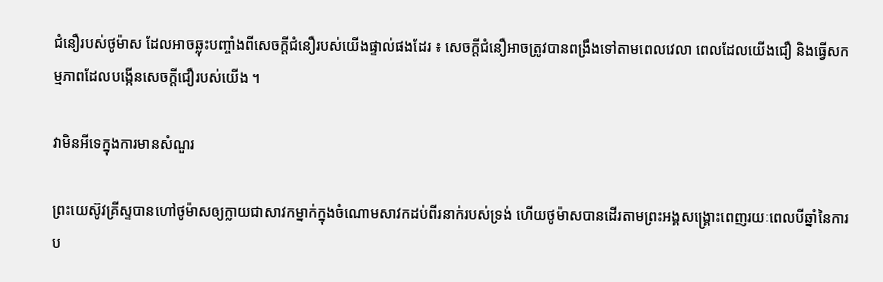ជំនឿរបស់ថូម៉ាស ដែលអាចឆ្លុះបញ្ចាំងពីសេចក្តីជំនឿរបស់យើងផ្ទាល់ផងដែរ ៖ សេចក្តីជំនឿអាចត្រូវបានពង្រឹងទៅតាមពេលវេលា ពេលដែលយើងជឿ និងធ្វើសកម្មភាពដែលបង្កើនសេចក្តីជឿរបស់យើង ។

វាមិនអីទេក្នុងការមានសំណួរ

ព្រះយេស៊ូវគ្រីស្ទបានហៅថូម៉ាសឲ្យក្លាយជាសាវកម្នាក់ក្នុងចំណោមសាវកដប់ពីរនាក់របស់ទ្រង់ ហើយថូម៉ាសបានដើរតាមព្រះអង្គសង្គ្រោះពេញរយៈពេលបីឆ្នាំនៃការប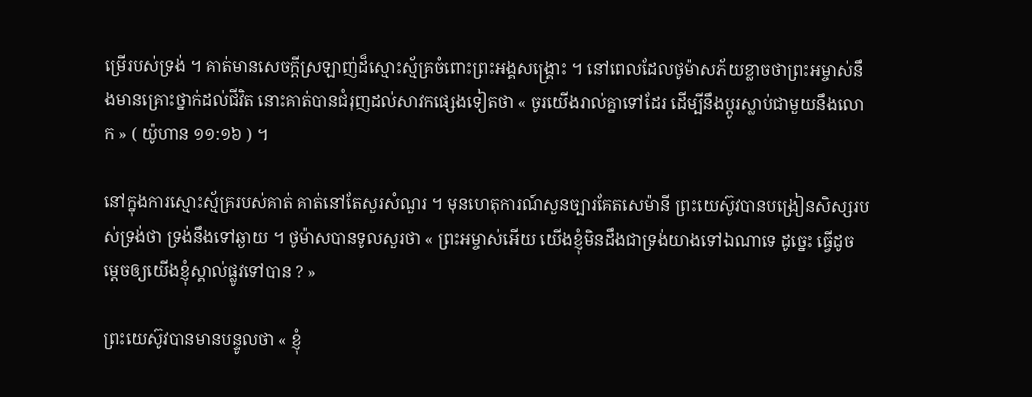ម្រើរបស់ទ្រង់ ។ គាត់មានសេចក្តីស្រឡាញ់ដ៏ស្មោះស្ម័គ្រចំពោះព្រះអង្គសង្គ្រោះ ។ នៅពេលដែលថូម៉ាសភ័យខ្លាចថាព្រះអម្ចាស់នឹងមានគ្រោះថ្នាក់ដល់ជីវិត នោះគាត់បានជំរុញដល់សាវកផ្សេងទៀតថា « ចូរយើងរាល់គ្នាទៅដែរ ដើម្បីនឹងប្តូរស្លាប់ជាមួយនឹងលោក » ( យ៉ូហាន ១១:១៦ ) ។

នៅក្នុងការស្មោះស្ម័គ្ររបស់គាត់ គាត់នៅតែសួរសំណួរ ។ មុនហេតុការណ៍សួនច្បារគែតសេម៉ានី ព្រះយេស៊ូវបានបង្រៀនសិស្សរបស់ទ្រង់ថា ទ្រង់នឹងទៅឆ្ងាយ ។ ថូម៉ាសបានទូលសួរថា « ព្រះអម្ចាស់អើយ យើងខ្ញុំមិនដឹងជាទ្រង់យាងទៅឯណាទេ ដូច្នេះ ធ្វើដូចម្តេចឲ្យយើងខ្ញុំស្គាល់ផ្លូវទៅបាន ? »

ព្រះយេស៊ូវបានមានបន្ទូលថា « ខ្ញុំ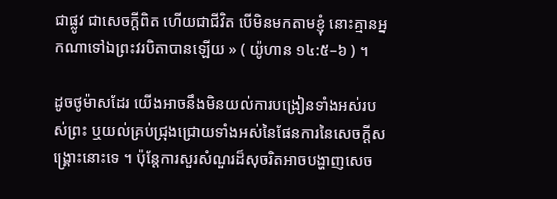ជាផ្លូវ ជាសេចក្តីពិត ហើយជាជីវិត បើមិនមកតាមខ្ញុំ នោះគ្មានអ្នកណាទៅឯព្រះវរបិតាបានឡើយ » ( យ៉ូហាន ១៤:៥–៦ ) ។

ដូចថូម៉ាសដែរ យើងអាចនឹងមិនយល់ការបង្រៀនទាំងអស់របស់ព្រះ ឬយល់គ្រប់ជ្រុងជ្រោយទាំងអស់នៃផែនការនៃសេចក្តីសង្រ្គោះនោះទេ ។ ប៉ុន្តែការសួរសំណួរដ៏សុចរិតអាចបង្ហាញសេច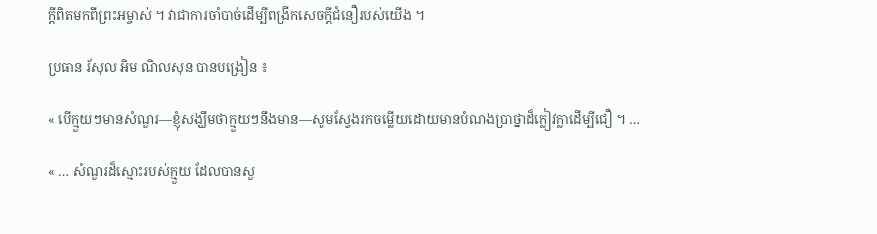ក្តីពិតមកពីព្រះអម្ចាស់ ។ វាជាការចាំបាច់ដើម្បីពង្រីកសេចក្តីជំនឿរបស់យើង ។

ប្រធាន រ័សុល អិម ណិលសុន បានបង្រៀន ៖

« បើក្មួយៗមានសំណួរ—ខ្ញុំសង្ឃឹមថាក្មួយៗនឹងមាន—សូមស្វែងរកចម្លើយដោយមានបំណងប្រាថ្នាដ៏ក្លៀវក្លាដើម្បីជឿ ។ …

« … សំណួរដ៏ស្មោះរបស់ក្មួយ ដែលបានសួ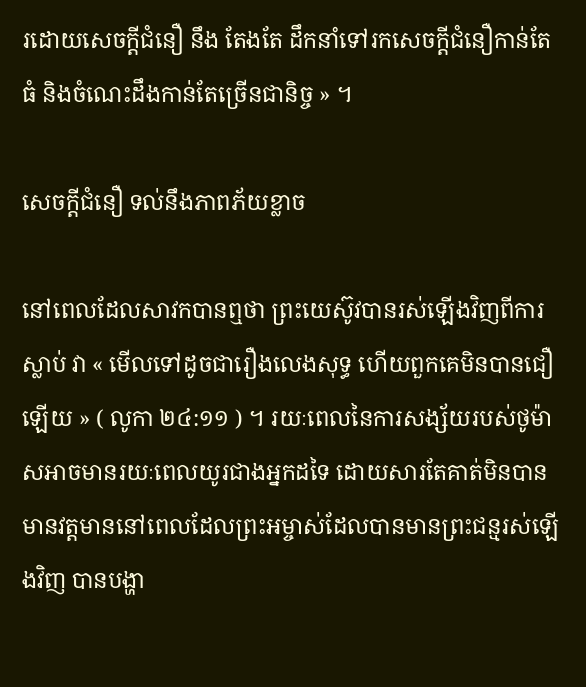រដោយសេចក្ដីជំនឿ នឹង តែងតែ ដឹកនាំទៅរកសេចក្ដីជំនឿកាន់តែធំ និងចំណេះដឹងកាន់តែច្រើនជានិច្ច » ។

សេចក្ដីជំនឿ ទល់នឹងភាពភ័យខ្លាច

នៅពេលដែលសាវកបានឮថា ព្រះយេស៊ូវបានរស់ឡើងវិញពីការស្លាប់ វា « មើលទៅដូចជារឿងលេងសុទ្ធ ហើយពួកគេមិនបានជឿឡើយ » ( លូកា ២៤:១១ ) ។ រយៈពេលនៃការសង្ស័យរបស់ថូម៉ាសអាចមានរយៈពេលយូរជាងអ្នកដទៃ ដោយសារតែគាត់មិនបានមានវត្តមាននៅពេលដែលព្រះអម្ចាស់ដែលបានមានព្រះជន្មរស់ឡើងវិញ បានបង្ហា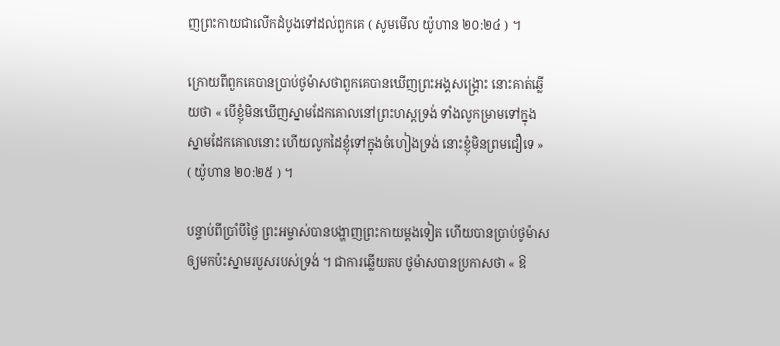ញព្រះកាយជាលើកដំបូងទៅដល់ពួកគេ ( សូមមើល យ៉ូហាន ២០:២៤ ) ។

ក្រោយពីពួកគេបានប្រាប់ថូម៉ាសថាពួកគេបានឃើញព្រះអង្គសង្រ្គោះ នោះគាត់ឆ្លើយថា « បើខ្ញុំមិនឃើញស្នាមដែកគោលនៅព្រះហស្តទ្រង់ ទាំងលូកម្រាមទៅក្នុងស្នាមដែកគោលនោះ ហើយលូកដៃខ្ញុំទៅក្នុងចំហៀងទ្រង់ នោះខ្ញុំមិនព្រមជឿទេ » ( យ៉ូហាន ២០:២៥ ) ។

បន្ទាប់ពីប្រាំបីថ្ងៃ ព្រះអម្ចាស់បានបង្ហាញព្រះកាយម្តងទៀត ហើយបានប្រាប់ថូម៉ាសឲ្យមកប៉ះស្នាមរបួសរបស់ទ្រង់ ។ ជាការឆ្លើយតប ថូម៉ាសបានប្រកាសថា « ឱ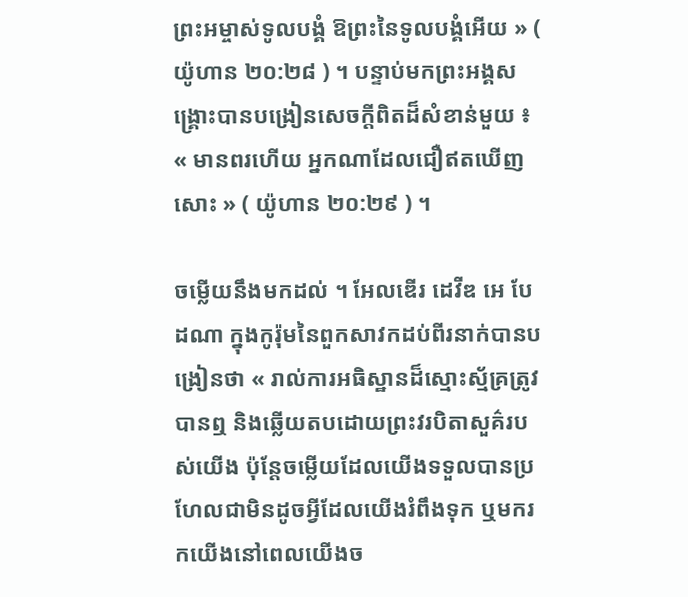ព្រះអម្ចាស់ទូលបង្គំ ឱព្រះនៃទូលបង្គំអើយ » ( យ៉ូហាន ២០:២៨ ) ។ បន្ទាប់មកព្រះអង្គសង្គ្រោះបានបង្រៀនសេចក្តីពិតដ៏សំខាន់មួយ ៖ « មានពរហើយ អ្នកណាដែលជឿឥតឃើញសោះ » ( យ៉ូហាន ២០:២៩ ) ។

ចម្លើយនឹងមកដល់ ។ អែលឌើរ ដេវីឌ អេ បែដណា ក្នុងកូរ៉ុមនៃពួកសាវកដប់ពីរនាក់បានបង្រៀនថា « រាល់ការអធិស្ឋានដ៏ស្មោះស្ម័គ្រត្រូវបានឮ និងឆ្លើយតបដោយព្រះវរបិតាសួគ៌របស់យើង ប៉ុន្តែចម្លើយដែលយើងទទួលបានប្រហែលជាមិនដូចអ្វីដែលយើងរំពឹងទុក ឬមករកយើងនៅពេលយើងច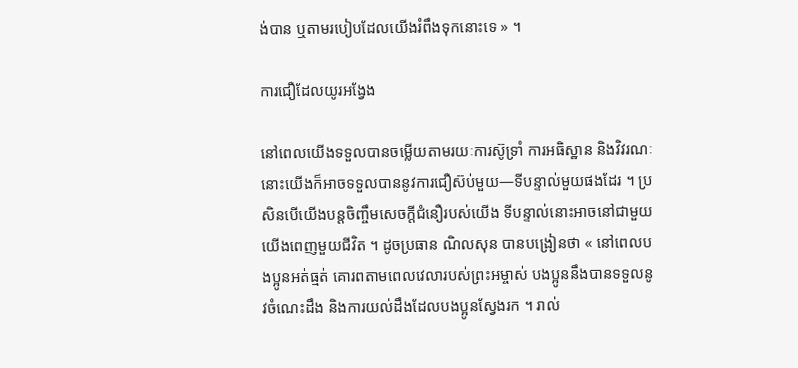ង់បាន ឬតាមរបៀបដែលយើងរំពឹងទុកនោះទេ » ។

ការជឿដែលយូរអង្វែង

នៅពេលយើងទទួលបានចម្លើយតាមរយៈការស៊ូទ្រាំ ការអធិស្ឋាន និងវិវរណៈ នោះយើងក៏អាចទទួលបាននូវការជឿស៊ប់មួយ—ទីបន្ទាល់មួយផងដែរ ។ ប្រសិនបើយើងបន្តចិញ្ចឹមសេចក្តីជំនឿរបស់យើង ទីបន្ទាល់នោះអាចនៅជាមួយយើងពេញមួយជីវិត ។ ដូចប្រធាន ណិលសុន បានបង្រៀនថា « នៅពេលបងប្អូនអត់ធ្មត់ គោរពតាមពេលវេលារបស់ព្រះអម្ចាស់ បងប្អូននឹងបានទទួលនូវចំណេះដឹង និងការយល់ដឹងដែលបងប្អូនស្វែងរក ។ រាល់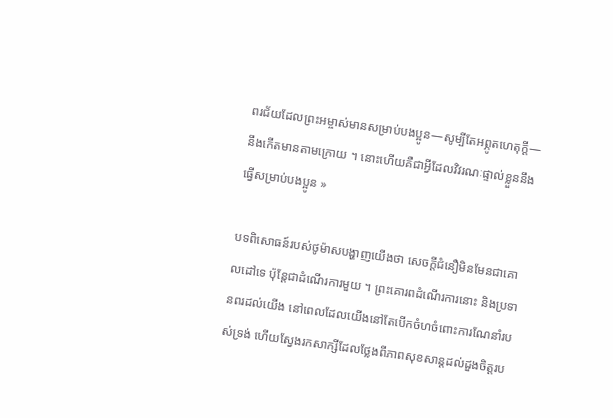ពរជ័យដែលព្រះអម្ចាស់មានសម្រាប់បងប្អូន—សូម្បីតែអព្ភូតហេតុក្ដី—នឹងកើតមានតាមក្រោយ ។ នោះហើយគឺជាអ្វីដែលវិវរណៈផ្ទាល់ខ្លួននឹងធ្វើសម្រាប់បងប្អូន »

បទពិសោធន៍របស់ថូម៉ាសបង្ហាញយើងថា សេចក្តីជំនឿមិនមែនជាគោលដៅទេ ប៉ុន្តែជាដំណើរការមួយ ។ ព្រះគោរពដំណើរការនោះ និងប្រទានពរដល់យើង នៅពេលដែលយើងនៅតែបើកចំហចំពោះការណែនាំរបស់ទ្រង់ ហើយស្វែងរកសាក្សីដែលថ្លែងពីភាពសុខសាន្តដល់ដួងចិត្តរប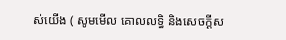ស់យើង ( សូមមើល គោលលទ្ធិ និងសេចក្ដីស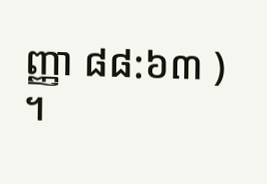ញ្ញា ៨៨:៦៣ ) ។